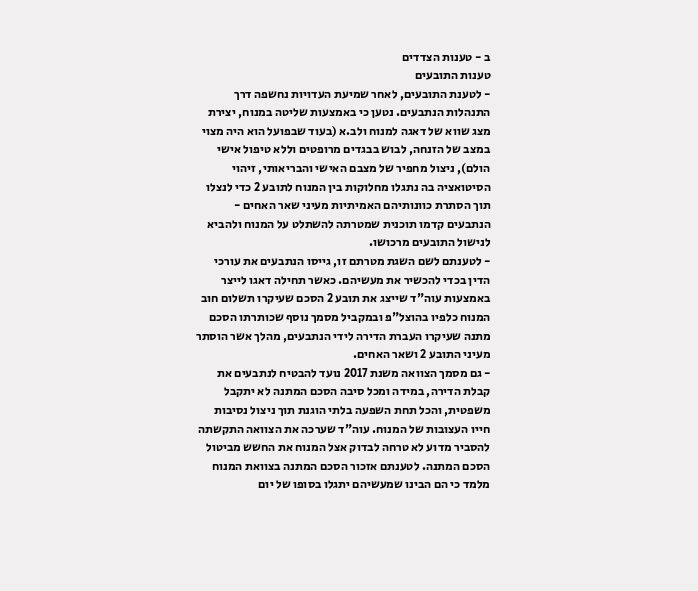ב - טענות הצדדים
טענות התובעים
- לטענת התובעים, לאחר שמיעת העדויות נחשפה דרך התנהלות הנתבעים. נטען כי באמצעות שליטה במנוח, יצירת מצג שווא של דאגה למנוח ולב.א (בעוד שבפועל הוא היה מצוי במצב של הזנחה, לבוש בבגדים מרופטים וללא טיפול אישי הולם), ניצול מחפיר של מצבם האישי והבריאותי, זיהוי הסיטואציה בה נתגלו מחלוקות בין המנוח לתובע 2 כדי לנצלו תוך הסתרת כוונותיהם האמיתיות מעיני שאר האחים - הנתבעים קדמו תוכנית שמטרתה להשתלט על המנוח ולהביא לנישול התובעים מרכושו.
- לטענתם לשם השגת מטרתם זו, גייסו הנתבעים את עורכי הדין בכדי להכשיר את מעשיהם. כאשר תחילה דאגו לייצר באמצעות עוה"ד שייצג את תובע 2 הסכם שעיקרו תשלום חוב המנוח כלפיו בהוצל"פ ובמקביל מסמך נוסף שכותרתו הסכם מתנה שעיקרו העברת הדירה לידי הנתבעים, מהלך אשר הוסתר מעיני התובע 2 ושאר האחים.
- גם מסמך הצוואה משנת 2017 נועד להבטיח לנתבעים את קבלת הדירה, במידה ומכל סיבה הסכם המתנה לא יתקבל משפטית, והכל תחת השפעה בלתי הוגנת תוך ניצול נסיבות חייו העצובות של המנוח. עוה"ד שערכה את הצוואה התקשתה להסביר מדוע לא טרחה לבדוק אצל המנוח את החשש מביטול הסכם המתנה. לטענתם אזכור הסכם המתנה בצוואת המנוח מלמד כי הם הבינו שמעשיהם יתגלו בסופו של יום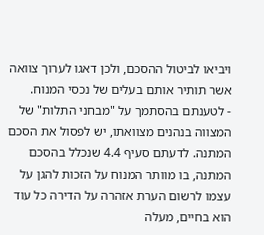ויביאו לביטול ההסכם, ולכן דאגו לערוך צוואה אשר תותיר אותם בעלים של נכסי המנוח.
- לטענתם בהסתמך על "מבחני התלות" של המצווה בנהנים מצוואתו, יש לפסול את הסכם המתנה. לדעתם סעיף 4.4 שנכלל בהסכם המתנה, בו מוותר המנוח על הזכות להגן על עצמו לרשום הערת אזהרה על הדירה כל עוד הוא בחיים, מעלה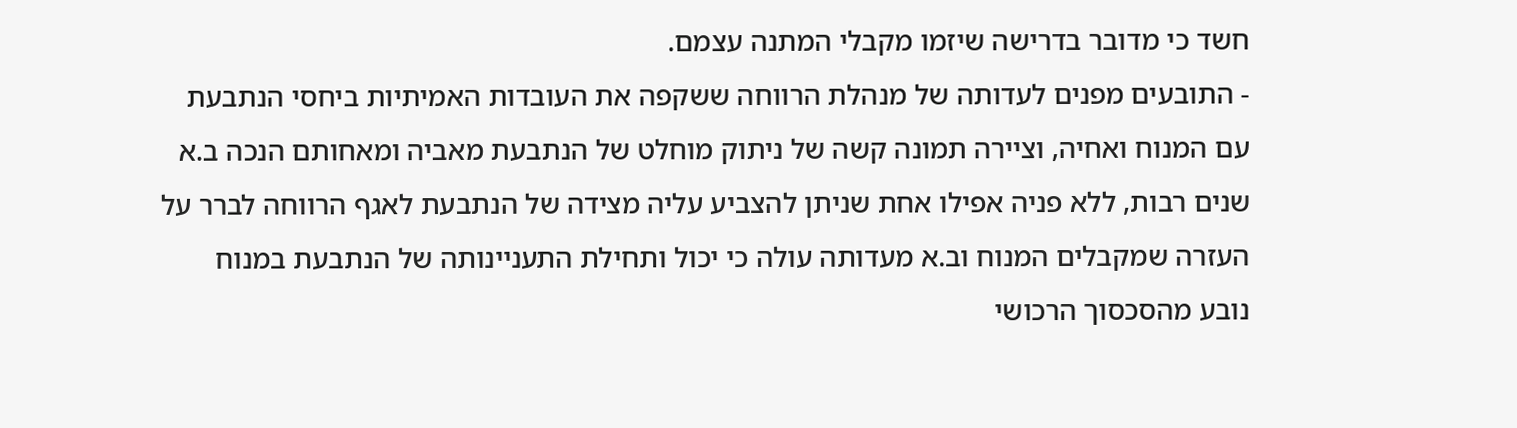חשד כי מדובר בדרישה שיזמו מקבלי המתנה עצמם.
- התובעים מפנים לעדותה של מנהלת הרווחה ששקפה את העובדות האמיתיות ביחסי הנתבעת עם המנוח ואחיה, וציירה תמונה קשה של ניתוק מוחלט של הנתבעת מאביה ומאחותם הנכה ב.א שנים רבות, ללא פניה אפילו אחת שניתן להצביע עליה מצידה של הנתבעת לאגף הרווחה לברר על העזרה שמקבלים המנוח וב.א מעדותה עולה כי יכול ותחילת התעניינותה של הנתבעת במנוח נובע מהסכסוך הרכושי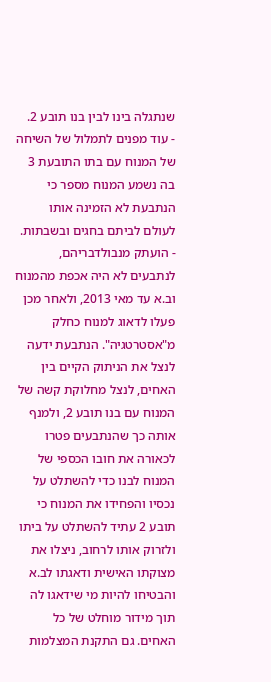שנתגלה בינו לבין בנו תובע 2.
- עוד מפנים לתמלול של השיחה של המנוח עם בתו התובעת 3 בה נשמע המנוח מספר כי הנתבעת לא הזמינה אותו לעולם לביתם בחגים ובשבתות.
- הועתק מנבולדבריהם, לנתבעים לא היה אכפת מהמנוח וב.א עד מאי 2013, ולאחר מכן פעלו לדאוג למנוח כחלק מ"אסטרטגיה". הנתבעת ידעה לנצל את הניתוק הקיים בין האחים, לנצל מחלוקת קשה של המנוח עם בנו תובע 2, ולמנף אותה כך שהנתבעים פטרו לכאורה את חובו הכספי של המנוח לבנו כדי להשתלט על נכסיו והפחידו את המנוח כי תובע 2 עתיד להשתלט על ביתו ולזרוק אותו לרחוב, ניצלו את מצוקתו האישית ודאגתו לב.א והבטיחו להיות מי שידאגו לה תוך מידור מוחלט של כל האחים. גם התקנת המצלמות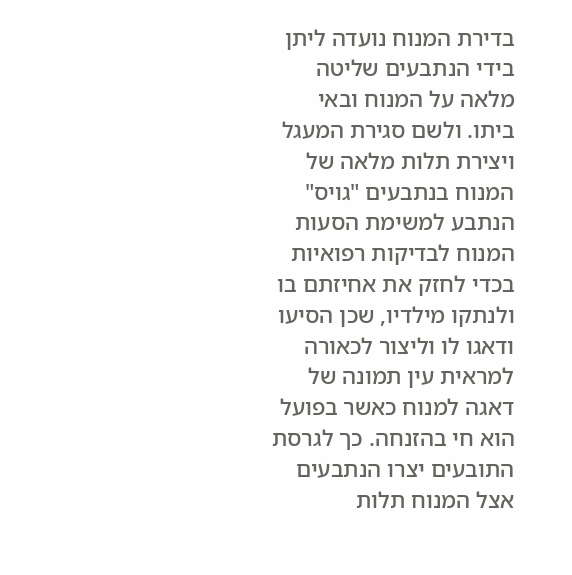בדירת המנוח נועדה ליתן בידי הנתבעים שליטה מלאה על המנוח ובאי ביתו. ולשם סגירת המעגל ויצירת תלות מלאה של המנוח בנתבעים "גויס" הנתבע למשימת הסעות המנוח לבדיקות רפואיות בכדי לחזק את אחיזתם בו ולנתקו מילדיו, שכן הסיעו ודאגו לו וליצור לכאורה למראית עין תמונה של דאגה למנוח כאשר בפועל הוא חי בהזנחה. כך לגרסת התובעים יצרו הנתבעים אצל המנוח תלות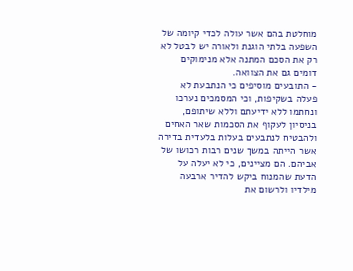מוחלטת בהם אשר עולה לכדי קיומה של השפעה בלתי הוגנת ולאורה יש לבטל לא רק את הסכם המתנה אלא מנימוקים דומים גם את הצוואה.
- התובעים מוסיפים כי הנתבעת לא פעלה בשקיפות, וכי המסמכים נערכו ונחתמו ללא ידיעתם וללא שיתופם, בניסיון לעקוף את הסכמות שאר האחים ולהבטיח לנתבעים בעלות בלעדית בדירה אשר הייתה במשך שנים רבות רכושו של אביהם. הם מציינים, כי לא יעלה על הדעת שהמנוח ביקש להדיר ארבעה מילדיו ולרשום את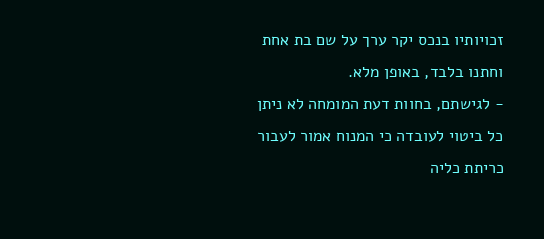זכויותיו בנכס יקר ערך על שם בת אחת וחתנו בלבד, באופן מלא.
- לגישתם, בחוות דעת המומחה לא ניתן כל ביטוי לעובדה כי המנוח אמור לעבור כריתת כליה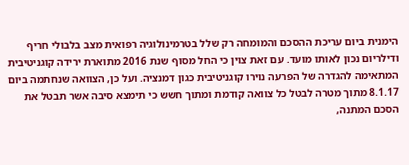הימנית ביום עריכת ההסכם והמומחה רק שלל בטרמינולוגיה רפואית מצב בלבולי חריף ודילריום נכון לאותו מועד. עם זאת צוין כי החל מסוף שנת 2016 מתוארת ירידה קוגניטיבית המתאימה להגדרה של הפרעה נוירו קוגניטיבית כגון דמנציה. ועל כן, הצוואה שנחתמה ביום 8.1.17 מתוך מטרה לבטל כל צוואה קודמת ומתוך חשש כי תימצא סיבה אשר תבטל את הסכם המתנה,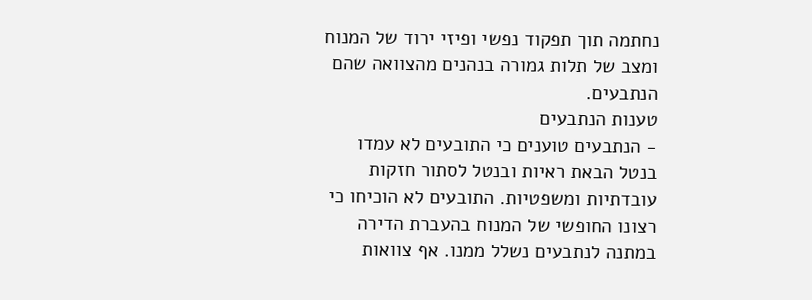נחתמה תוך תפקוד נפשי ופיזי ירוד של המנוח ומצב של תלות גמורה בנהנים מהצוואה שהם הנתבעים.
טענות הנתבעים
- הנתבעים טוענים כי התובעים לא עמדו בנטל הבאת ראיות ובנטל לסתור חזקות עובדתיות ומשפטיות. התובעים לא הוכיחו כי רצונו החופשי של המנוח בהעברת הדירה במתנה לנתבעים נשלל ממנו. אף צוואות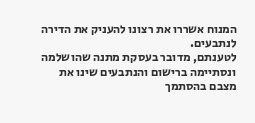המנוח אשררו את רצונו להעניק את הדירה לנתבעים.
לטענתם, מדובר בעסקת מתנה שהושלמה ונסתיימה ברישום והנתבעים שינו את מצבם בהסתמך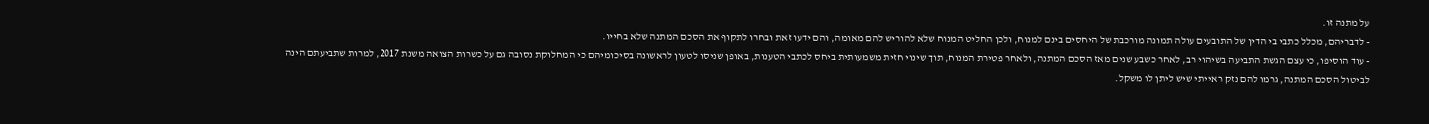על מתנה זו.
- לדבריהם, מכלל כתבי בי הדין של התובעים עולה תמונה מורכבת של היחסים בינם למנוח, ולכן החליט המנוח שלא להוריש להם מאומה, והם ידעו זאת ובחרו לתקוף את הסכם המתנה שלא בחייו.
- עוד הוסיפו, כי עצם הגשת התביעה בשיהוי רב, לאחר כשבע שנים מאז הסכם המתנה, ולאחר פטירת המנוח, תוך שינוי חזית משמעותית ביחס לכתבי הטענות, באופן שניסו לטעון לראשונה בסיכומיהם כי המחלוקת נסובה גם על כשרות הצואה משנת 2017, למרות שתביעתם הינה לביטול הסכם המתנה, גרמו להם נזק ראייתי שיש ליתן לו משקל.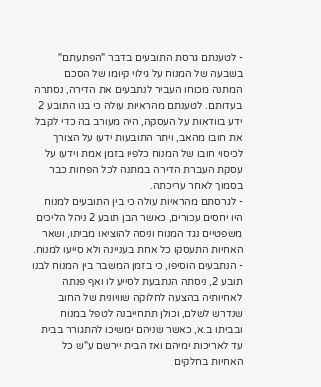- לטענתם גרסת התובעים בדבר "הפתעתם" בשבעה של המנוח על גילוי קיומו של הסכם המתנה מכוחו העביר לנתבעים את הדירה, נסתרה בעדותם. לטענתם מהראיות עולה כי בנו התובע 2 ידע בוודאות על העסקה, היה מעורב בה כדי לקבל את חובו מהאב, ויתר התובעות ידעו על הצורך לכיסוי חובו של המנוח כלפיו בזמן אמת וידעו על עסקת העברת הדירה במתנה לכל הפחות כבר בסמוך לאחר עריכתה.
- לגרסתם מהראיות עולה כי בין התובעים למנוח היו יחסים עכורים, כאשר הבן תובע 2 ניהל הליכים משפטיים נגד המנוח וניסה להוציאו מביתו, ושאר האחיות התעסקו כל אחת בעניינה ולא סייעו למנוח.
- הנתבעים הוסיפו, כי בזמן המשבר בין המנוח לבנו תובע 2, ניסתה הנתבעת לסייע לו ואף פנתה לאחיותיה בהצעה לחלוקה שוויונית של החוב שנדרש לשלם, וכולן תתחייבנה לטפל במנוח ובביתו ב.א, כאשר שניהם ימשיכו להתגורר בבית עד לאריכות ימיהם ואז הבית יירשם ע"ש כל האחיות בחלקים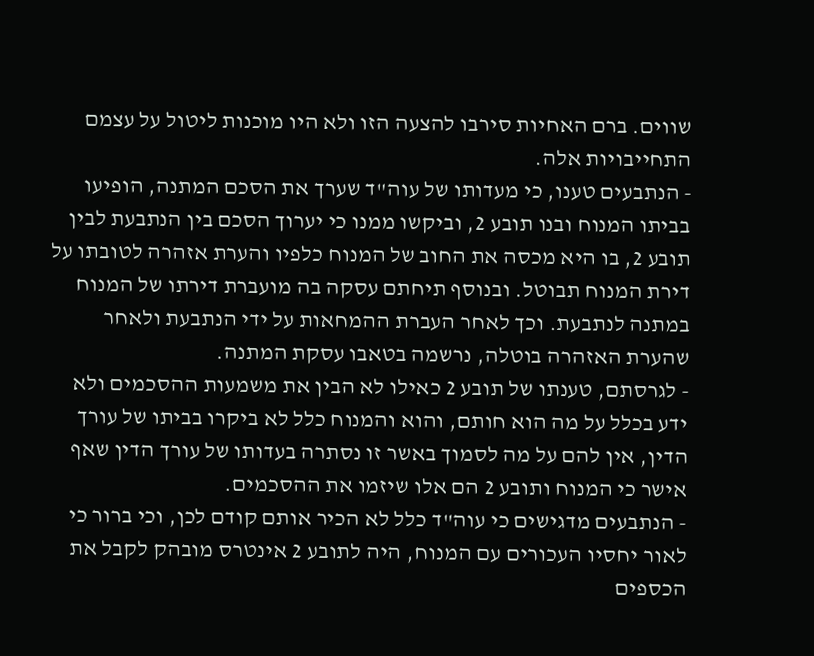שווים. ברם האחיות סירבו להצעה הזו ולא היו מוכנות ליטול על עצמם התחייבויות אלה.
- הנתבעים טענו, כי מעדותו של עוה"ד שערך את הסכם המתנה, הופיעו בביתו המנוח ובנו תובע 2, וביקשו ממנו כי יערוך הסכם בין הנתבעת לבין תובע 2, בו היא מכסה את החוב של המנוח כלפיו והערת אזהרה לטובתו על דירת המנוח תבוטל. ובנוסף תיחתם עסקה בה מועברת דירתו של המנוח במתנה לנתבעת. וכך לאחר העברת ההמחאות על ידי הנתבעת ולאחר שהערת האזהרה בוטלה, נרשמה בטאבו עסקת המתנה.
- לגרסתם, טענתו של תובע 2 כאילו לא הבין את משמעות ההסכמים ולא ידע בכלל על מה הוא חותם, והוא והמנוח כלל לא ביקרו בביתו של עורך הדין, אין להם על מה לסמוך באשר זו נסתרה בעדותו של עורך הדין שאף אישר כי המנוח ותובע 2 הם אלו שיזמו את ההסכמים.
- הנתבעים מדגישים כי עוה"ד כלל לא הכיר אותם קודם לכן, וכי ברור כי לאור יחסיו העכורים עם המנוח, היה לתובע 2 אינטרס מובהק לקבל את הכספים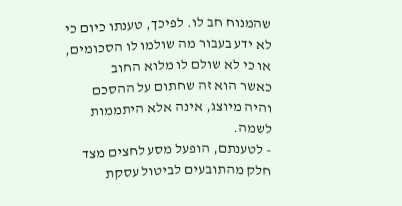שהמנוח חב לו. לפיכך, טענתו כיום כי לא ידע בעבור מה שולמו לו הסכומים, או כי לא שולם לו מלוא החוב
כאשר הוא זה שחתום על ההסכם והיה מיוצג, אינה אלא היתממות לשמה.
- לטענתם, הופעל מסע לחצים מצד חלק מהתובעים לביטול עסקת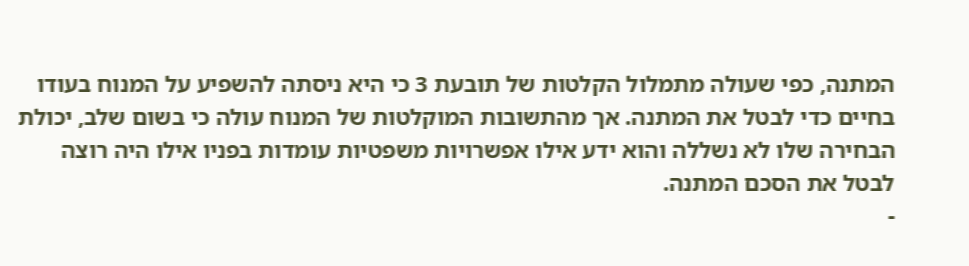המתנה, כפי שעולה מתמלול הקלטות של תובעת 3 כי היא ניסתה להשפיע על המנוח בעודו בחיים כדי לבטל את המתנה. אך מהתשובות המוקלטות של המנוח עולה כי בשום שלב, יכולת הבחירה שלו לא נשללה והוא ידע אילו אפשרויות משפטיות עומדות בפניו אילו היה רוצה לבטל את הסכם המתנה.
-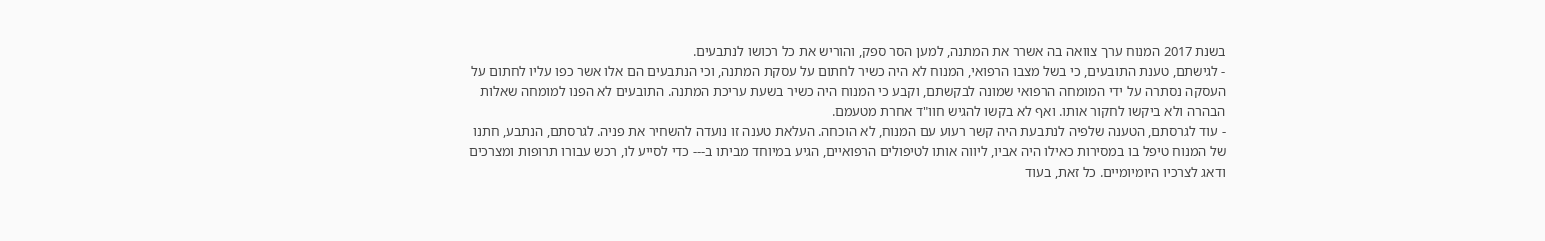בשנת 2017 המנוח ערך צוואה בה אשרר את המתנה, למען הסר ספק, והוריש את כל רכושו לנתבעים.
- לגישתם, טענת התובעים, כי בשל מצבו הרפואי, המנוח לא היה כשיר לחתום על עסקת המתנה, וכי הנתבעים הם אלו אשר כפו עליו לחתום על העסקה נסתרה על ידי המומחה הרפואי שמונה לבקשתם, וקבע כי המנוח היה כשיר בשעת עריכת המתנה. התובעים לא הפנו למומחה שאלות הבהרה ולא ביקשו לחקור אותו. ואף לא בקשו להגיש חוו"ד אחרת מטעמם.
- עוד לגרסתם, הטענה שלפיה לנתבעת היה קשר רעוע עם המנוח, לא הוכחה. העלאת טענה זו נועדה להשחיר את פניה. לגרסתם, הנתבע, חתנו של המנוח טיפל בו במסירות כאילו היה אביו, ליווה אותו לטיפולים הרפואיים, הגיע במיוחד מביתו ב--- כדי לסייע לו, רכש עבורו תרופות ומצרכים ודאג לצרכיו היומיומיים. כל זאת, בעוד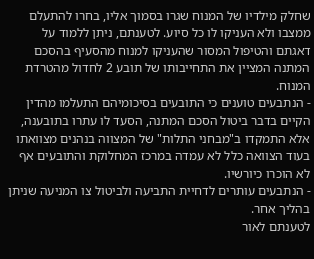שחלק מילדיו של המנוח שגרו בסמוך אליו, בחרו להתעלם ממצבו ולא העניקו לו כל סיוע. לטענתם, ניתן ללמוד על דאגתם והטיפול המסור שהעניקו למנוח מהסעיף בהסכם המתנה המציין את התחייבותו של תובע 2 לחדול מהטרדת המנוח.
- הנתבעים טוענים כי התובעים בסיכומיהם התעלמו מהדין הקיים בדבר ביטול הסכם המתנה, הסעד לו עתרו בתובענה, אלא התמקדו ב"מבחני התלות" של המצווה בנהנים מצוואתו בעוד הצוואה כלל לא עמדה במרכז המחלוקת והתובעים אף לא הוכרו כיורשיו.
- הנתבעים עותרים לדחיית התביעה ולביטול צו המניעה שניתן בהליך אחר.
לטענתם לאור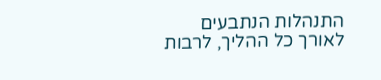התנהלות הנתבעים לאורך כל ההליך, לרבות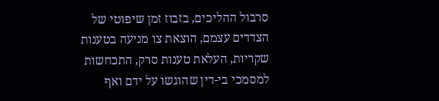סרבול ההליכים, בזבוז זמן שיפוטי של הצדדים עצמם, הוצאת צו מניעה בטענות שקריות, העלאת טענות סרק, התכחשות למסמכי בי-דין שהוגשו על ידם ואף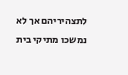לתצהיריהם אך לא נמשכו מתיקי בית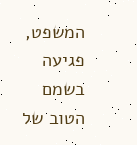המשפט, פגיעה בשמם הטוב של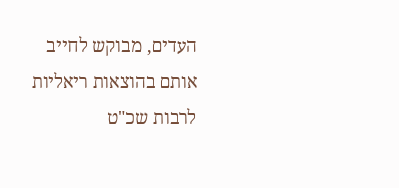העדים, מבוקש לחייב אותם בהוצאות ריאליות לרבות שכ"ט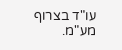עו"ד בצרוף מע"מ.